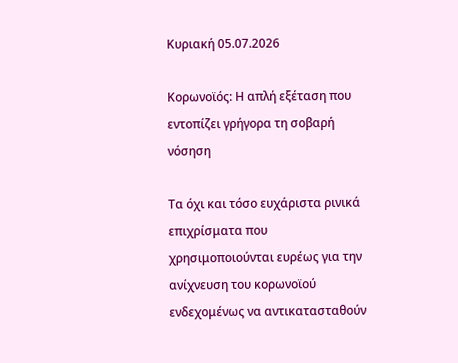Κυριακή 05.07.2026

Κορωνοϊός: Η απλή εξέταση που εντοπίζει γρήγορα τη σοβαρή νόσηση

Τα όχι και τόσο ευχάριστα ρινικά επιχρίσματα που χρησιμοποιούνται ευρέως για την ανίχνευση του κορωνοϊού ενδεχομένως να αντικατασταθούν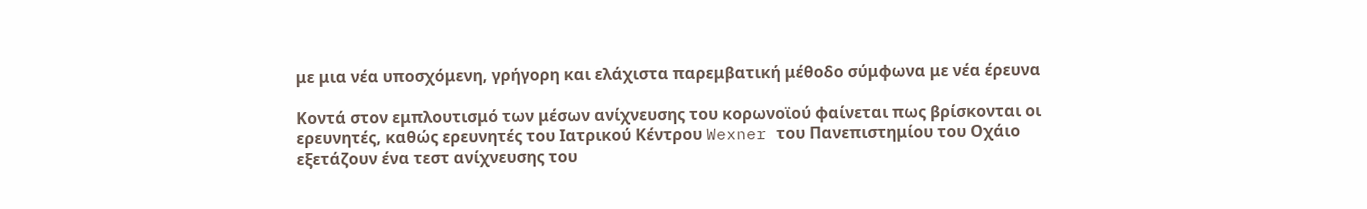με μια νέα υποσχόμενη, γρήγορη και ελάχιστα παρεμβατική μέθοδο σύμφωνα με νέα έρευνα

Κοντά στον εμπλουτισμό των μέσων ανίχνευσης του κορωνοϊού φαίνεται πως βρίσκονται οι ερευνητές, καθώς ερευνητές του Ιατρικού Κέντρου Wexner του Πανεπιστημίου του Οχάιο εξετάζουν ένα τεστ ανίχνευσης του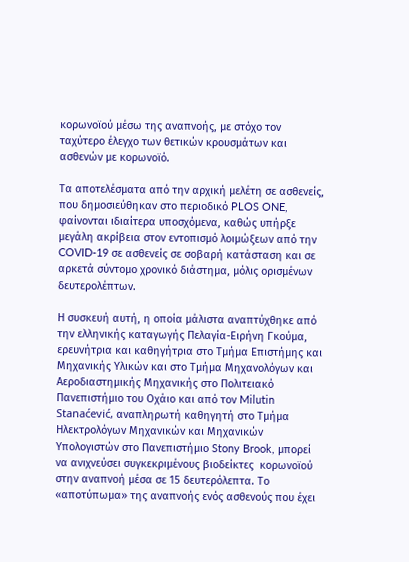κορωνοϊού μέσω της αναπνοής, με στόχο τον ταχύτερο έλεγχο των θετικών κρουσμάτων και ασθενών με κορωνοϊό.

Τα αποτελέσματα από την αρχική μελέτη σε ασθενείς, που δημοσιεύθηκαν στο περιοδικό PLOS ONE, φαίνονται ιδιαίτερα υποσχόμενα, καθώς υπήρξε μεγάλη ακρίβεια στον εντοπισμό λοιμώξεων από την COVID-19 σε ασθενείς σε σοβαρή κατάσταση και σε αρκετά σύντομο χρονικό διάστημα, μόλις ορισμένων δευτερολέπτων.

Η συσκευή αυτή, η οποία μάλιστα αναπτύχθηκε από την ελληνικής καταγωγής Πελαγία-Ειρήνη Γκούμα, ερευνήτρια και καθηγήτρια στο Τμήμα Επιστήμης και Μηχανικής Υλικών και στο Τμήμα Μηχανολόγων και Αεροδιαστημικής Μηχανικής στο Πολιτειακό Πανεπιστήμιο του Οχάιο και από τον Milutin Stanaćević, αναπληρωτή καθηγητή στο Τμήμα Ηλεκτρολόγων Μηχανικών και Μηχανικών Υπολογιστών στο Πανεπιστήμιο Stony Brook, μπορεί να ανιχνεύσει συγκεκριμένους βιοδείκτες  κορωνοϊού στην αναπνοή μέσα σε 15 δευτερόλεπτα. Το «αποτύπωμα» της αναπνοής ενός ασθενούς που έχει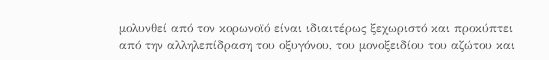μολυνθεί από τον κορωνοϊό είναι ιδιαιτέρως ξεχωριστό και προκύπτει από την αλληλεπίδραση του οξυγόνου, του μονοξειδίου του αζώτου και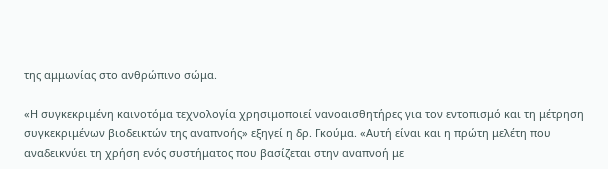της αμμωνίας στο ανθρώπινο σώμα.

«Η συγκεκριμένη καινοτόμα τεχνολογία χρησιμοποιεί νανοαισθητήρες για τον εντοπισμό και τη μέτρηση συγκεκριμένων βιοδεικτών της αναπνοής» εξηγεί η δρ. Γκούμα. «Αυτή είναι και η πρώτη μελέτη που αναδεικνύει τη χρήση ενός συστήματος που βασίζεται στην αναπνοή με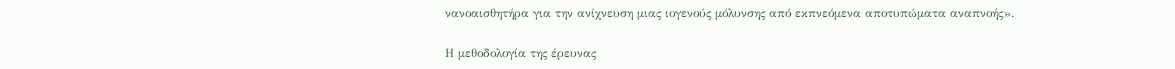νανοαισθητήρα για την ανίχνευση μιας ιογενούς μόλυνσης από εκπνεόμενα αποτυπώματα αναπνοής».

Η μεθοδολογία της έρευνας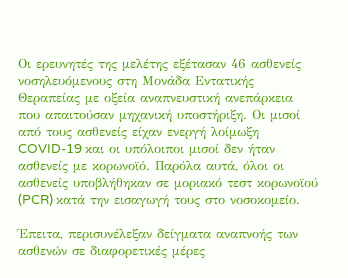Οι ερευνητές της μελέτης εξέτασαν 46 ασθενείς νοσηλευόμενους στη Μονάδα Εντατικής Θεραπείας με οξεία αναπνευστική ανεπάρκεια που απαιτούσαν μηχανική υποστήριξη. Οι μισοί από τους ασθενείς είχαν ενεργή λοίμωξη COVID-19 και οι υπόλοιποι μισοί δεν ήταν ασθενείς με κορωνοϊό. Παρόλα αυτά, όλοι οι ασθενείς υποβλήθηκαν σε μοριακό τεστ κορωνοϊού (PCR) κατά την εισαγωγή τους στο νοσοκομείο.

Έπειτα, περισυνέλεξαν δείγματα αναπνοής των ασθενών σε διαφορετικές μέρες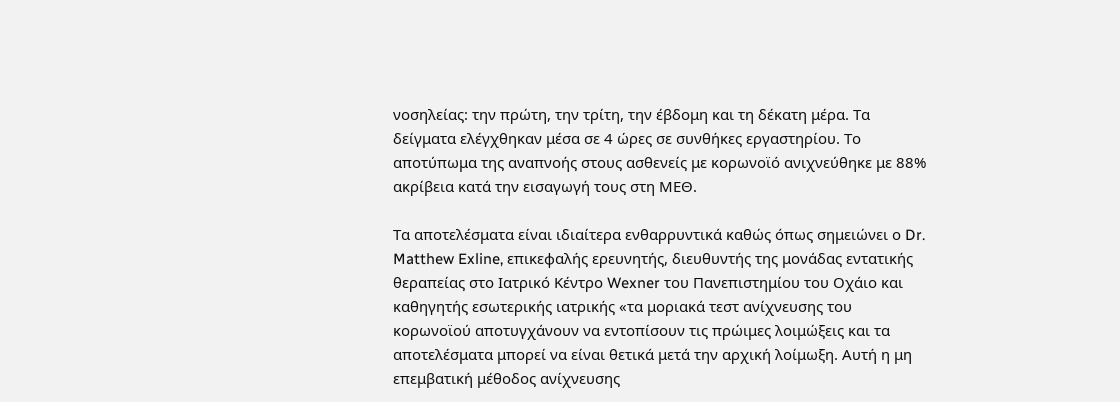νοσηλείας: την πρώτη, την τρίτη, την έβδομη και τη δέκατη μέρα. Τα δείγματα ελέγχθηκαν μέσα σε 4 ώρες σε συνθήκες εργαστηρίου. Το αποτύπωμα της αναπνοής στους ασθενείς με κορωνοϊό ανιχνεύθηκε με 88% ακρίβεια κατά την εισαγωγή τους στη ΜΕΘ.

Τα αποτελέσματα είναι ιδιαίτερα ενθαρρυντικά καθώς όπως σημειώνει ο Dr. Matthew Exline, επικεφαλής ερευνητής, διευθυντής της μονάδας εντατικής θεραπείας στο Ιατρικό Κέντρο Wexner του Πανεπιστημίου του Οχάιο και καθηγητής εσωτερικής ιατρικής «τα μοριακά τεστ ανίχνευσης του κορωνοϊού αποτυγχάνουν να εντοπίσουν τις πρώιμες λοιμώξεις και τα αποτελέσματα μπορεί να είναι θετικά μετά την αρχική λοίμωξη. Αυτή η μη επεμβατική μέθοδος ανίχνευσης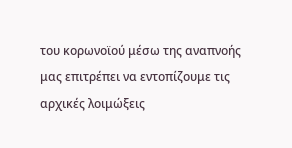του κορωνοϊού μέσω της αναπνοής μας επιτρέπει να εντοπίζουμε τις αρχικές λοιμώξεις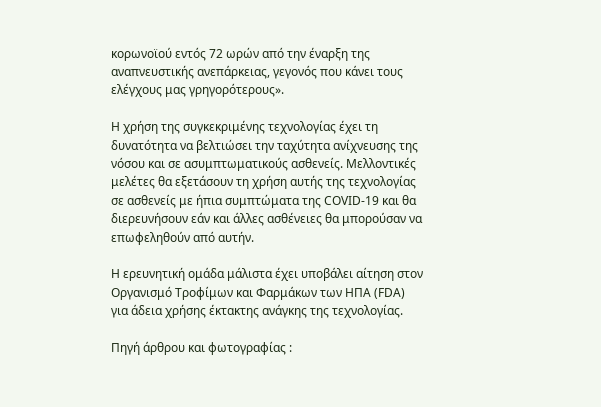κορωνοϊού εντός 72 ωρών από την έναρξη της αναπνευστικής ανεπάρκειας, γεγονός που κάνει τους ελέγχους μας γρηγορότερους».

Η χρήση της συγκεκριμένης τεχνολογίας έχει τη δυνατότητα να βελτιώσει την ταχύτητα ανίχνευσης της νόσου και σε ασυμπτωματικούς ασθενείς. Μελλοντικές μελέτες θα εξετάσουν τη χρήση αυτής της τεχνολογίας σε ασθενείς με ήπια συμπτώματα της COVID-19 και θα διερευνήσουν εάν και άλλες ασθένειες θα μπορούσαν να επωφεληθούν από αυτήν.

Η ερευνητική ομάδα μάλιστα έχει υποβάλει αίτηση στον Οργανισμό Τροφίμων και Φαρμάκων των ΗΠΑ (FDA) για άδεια χρήσης έκτακτης ανάγκης της τεχνολογίας.

Πηγή άρθρου και φωτογραφίας :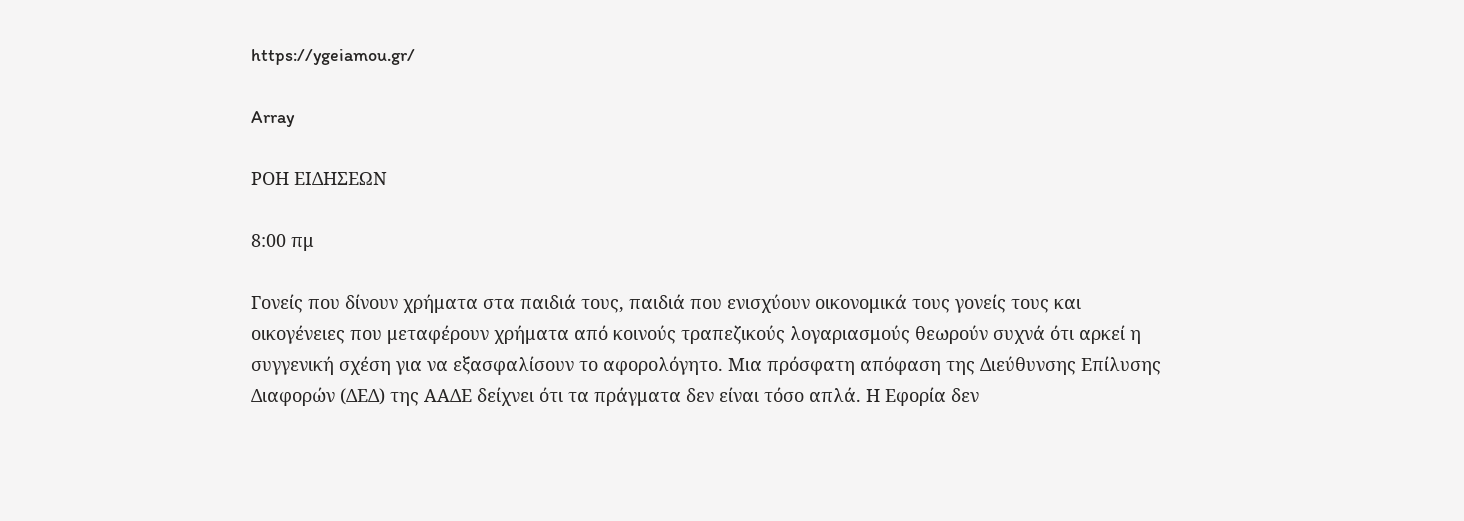https://ygeiamou.gr/

Array

ΡΟΗ ΕΙΔΗΣΕΩΝ

8:00 πμ

Γονείς που δίνουν χρήματα στα παιδιά τους, παιδιά που ενισχύουν οικονομικά τους γονείς τους και οικογένειες που μεταφέρουν χρήματα από κοινούς τραπεζικούς λογαριασμούς θεωρούν συχνά ότι αρκεί η συγγενική σχέση για να εξασφαλίσουν το αφορολόγητο. Μια πρόσφατη απόφαση της Διεύθυνσης Επίλυσης Διαφορών (ΔΕΔ) της ΑΑΔΕ δείχνει ότι τα πράγματα δεν είναι τόσο απλά. Η Εφορία δεν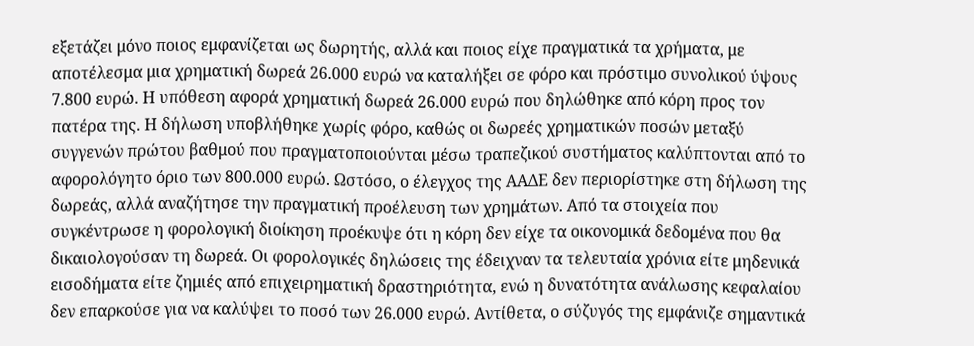εξετάζει μόνο ποιος εμφανίζεται ως δωρητής, αλλά και ποιος είχε πραγματικά τα χρήματα, με αποτέλεσμα μια χρηματική δωρεά 26.000 ευρώ να καταλήξει σε φόρο και πρόστιμο συνολικού ύψους 7.800 ευρώ. Η υπόθεση αφορά χρηματική δωρεά 26.000 ευρώ που δηλώθηκε από κόρη προς τον πατέρα της. Η δήλωση υποβλήθηκε χωρίς φόρο, καθώς οι δωρεές χρηματικών ποσών μεταξύ συγγενών πρώτου βαθμού που πραγματοποιούνται μέσω τραπεζικού συστήματος καλύπτονται από το αφορολόγητο όριο των 800.000 ευρώ. Ωστόσο, ο έλεγχος της ΑΑΔΕ δεν περιορίστηκε στη δήλωση της δωρεάς, αλλά αναζήτησε την πραγματική προέλευση των χρημάτων. Από τα στοιχεία που συγκέντρωσε η φορολογική διοίκηση προέκυψε ότι η κόρη δεν είχε τα οικονομικά δεδομένα που θα δικαιολογούσαν τη δωρεά. Οι φορολογικές δηλώσεις της έδειχναν τα τελευταία χρόνια είτε μηδενικά εισοδήματα είτε ζημιές από επιχειρηματική δραστηριότητα, ενώ η δυνατότητα ανάλωσης κεφαλαίου δεν επαρκούσε για να καλύψει το ποσό των 26.000 ευρώ. Αντίθετα, ο σύζυγός της εμφάνιζε σημαντικά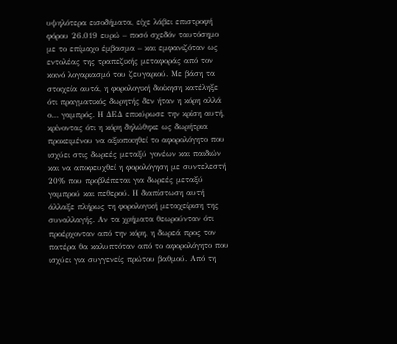υψηλότερα εισοδήματα, είχε λάβει επιστροφή φόρου 26.019 ευρώ – ποσό σχεδόν ταυτόσημο με το επίμαχο έμβασμα – και εμφανιζόταν ως εντολέας της τραπεζικής μεταφοράς από τον κοινό λογαριασμό του ζευγαριού. Με βάση τα στοιχεία αυτά, η φορολογική διοίκηση κατέληξε ότι πραγματικός δωρητής δεν ήταν η κόρη αλλά ο… γαμπρός. Η ΔΕΔ επικύρωσε την κρίση αυτή, κρίνοντας ότι η κόρη δηλώθηκε ως δωρήτρια προκειμένου να αξιοποιηθεί το αφορολόγητο που ισχύει στις δωρεές μεταξύ γονέων και παιδιών και να αποφευχθεί η φορολόγηση με συντελεστή 20% που προβλέπεται για δωρεές μεταξύ γαμπρού και πεθερού. Η διαπίστωση αυτή άλλαξε πλήρως τη φορολογική μεταχείριση της συναλλαγής. Αν τα χρήματα θεωρούνταν ότι προέρχονταν από την κόρη, η δωρεά προς τον πατέρα θα καλυπτόταν από το αφορολόγητο που ισχύει για συγγενείς πρώτου βαθμού. Από τη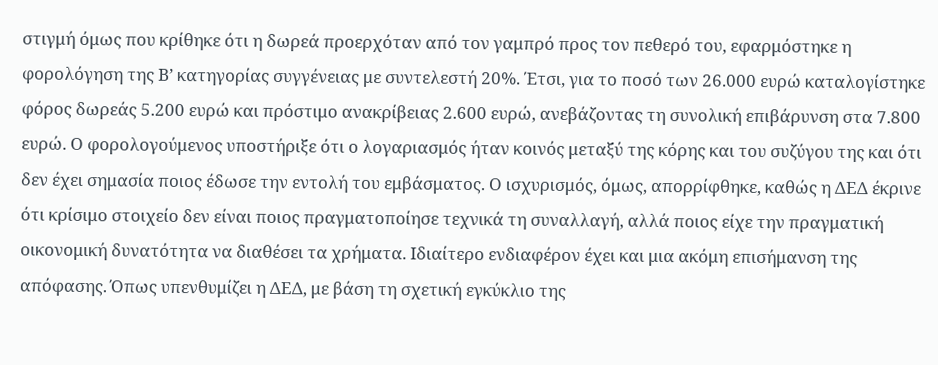στιγμή όμως που κρίθηκε ότι η δωρεά προερχόταν από τον γαμπρό προς τον πεθερό του, εφαρμόστηκε η φορολόγηση της Β’ κατηγορίας συγγένειας με συντελεστή 20%. Έτσι, για το ποσό των 26.000 ευρώ καταλογίστηκε φόρος δωρεάς 5.200 ευρώ και πρόστιμο ανακρίβειας 2.600 ευρώ, ανεβάζοντας τη συνολική επιβάρυνση στα 7.800 ευρώ. Ο φορολογούμενος υποστήριξε ότι ο λογαριασμός ήταν κοινός μεταξύ της κόρης και του συζύγου της και ότι δεν έχει σημασία ποιος έδωσε την εντολή του εμβάσματος. Ο ισχυρισμός, όμως, απορρίφθηκε, καθώς η ΔΕΔ έκρινε ότι κρίσιμο στοιχείο δεν είναι ποιος πραγματοποίησε τεχνικά τη συναλλαγή, αλλά ποιος είχε την πραγματική οικονομική δυνατότητα να διαθέσει τα χρήματα. Ιδιαίτερο ενδιαφέρον έχει και μια ακόμη επισήμανση της απόφασης. Όπως υπενθυμίζει η ΔΕΔ, με βάση τη σχετική εγκύκλιο της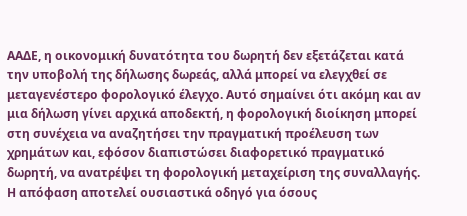ΑΑΔΕ, η οικονομική δυνατότητα του δωρητή δεν εξετάζεται κατά την υποβολή της δήλωσης δωρεάς, αλλά μπορεί να ελεγχθεί σε μεταγενέστερο φορολογικό έλεγχο. Αυτό σημαίνει ότι ακόμη και αν μια δήλωση γίνει αρχικά αποδεκτή, η φορολογική διοίκηση μπορεί στη συνέχεια να αναζητήσει την πραγματική προέλευση των χρημάτων και, εφόσον διαπιστώσει διαφορετικό πραγματικό δωρητή, να ανατρέψει τη φορολογική μεταχείριση της συναλλαγής. Η απόφαση αποτελεί ουσιαστικά οδηγό για όσους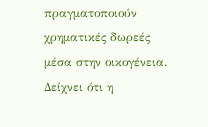πραγματοποιούν χρηματικές δωρεές μέσα στην οικογένεια. Δείχνει ότι η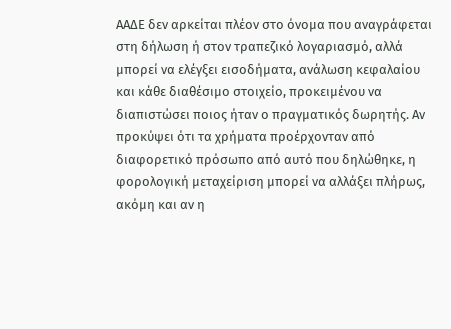ΑΑΔΕ δεν αρκείται πλέον στο όνομα που αναγράφεται στη δήλωση ή στον τραπεζικό λογαριασμό, αλλά μπορεί να ελέγξει εισοδήματα, ανάλωση κεφαλαίου και κάθε διαθέσιμο στοιχείο, προκειμένου να διαπιστώσει ποιος ήταν ο πραγματικός δωρητής. Αν προκύψει ότι τα χρήματα προέρχονταν από διαφορετικό πρόσωπο από αυτό που δηλώθηκε, η φορολογική μεταχείριση μπορεί να αλλάξει πλήρως, ακόμη και αν η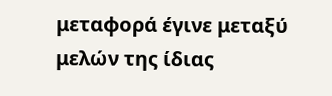μεταφορά έγινε μεταξύ μελών της ίδιας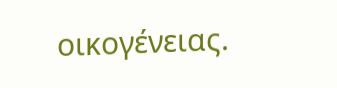οικογένειας.